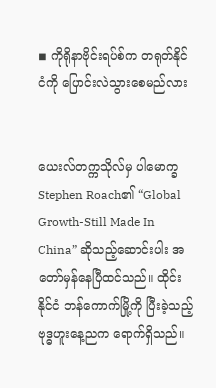◾ ကိုရိုနာဗိုင်းရပ်စ်က တရုတ်နိုင်ငံကို ပြောင်းလဲသွားစေမည်လား


ယေးလ်တက္ကသိုလ်မှ ပါမောက္ခ Stephen Roach၏ “Global Growth-Still Made In China” ဆိုသည့်ဆောင်းပါး အတော်မှန်နေပြီထင်သည်။ ထိုင်းနိုင်ငံ ဘန်ကောက်မြို့ကို ပြီးခဲ့သည့် ဗုဒ္ဓဟူးနေ့ညက ရောက်ရှိသည်။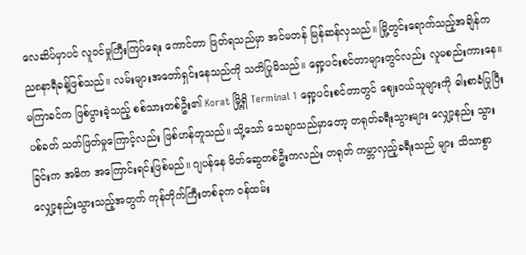လေဆိပ်မှာပင် လူဝင်မှုကြီးကြပ်ရေး ကောင်တာ ဖြတ်ရသည်မှာ အင်မတန် မြန်ဆန်လှသည်။ မြို့တွင်းရောက်သည့်အချိန်က ည၈နာရီခန့်ဖြစ်သည်။ လမ်းများအတော်ရှင်းနေသည်ကို သတိပြုမိသည်။ ရှော့ပင်းစင်တာများတွင်လည်း လူမစည်းကားနေ။ မကြာခင်က ဖြစ်ပွားခဲ့သည့် စစ်သားတစ်ဦး၏ Korat မြို့ရှိ Terminal 1 ရှော့ပင်းစင်တာတွင် ဈေးဝယ်သူများကို ဓါးစာခံပြုပြီး ပစ်ခတ် သတ်ဖြတ်မှုကြောင့်လည်း ဖြစ်ဟန်တူသည်။ သို့သော် သေချာသည်မှာတော့ တရုတ်ခရီးသွားများ လျှော့နည်း သွားခြင်းက အဓိက အကြောင်းရင်းဖြစ်မည်။ ဂျပန်နေ မိတ်ဆွေတစ်ဦးကလည်း တရုတ် ကမ္ဘာလှည့်ခရီးသည် များ သိသာစွာ လျှော့နည်းသွားသည့်အတွက် ကုန်တိုက်ကြီးတစ်ခုက ဝန်ထမ်း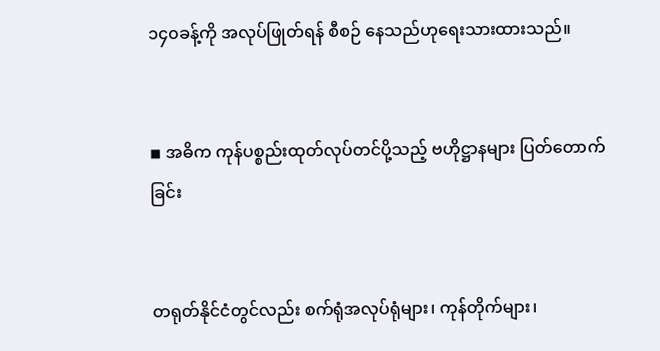၁၄၀ခန့်ကို အလုပ်ဖြုတ်ရန် စီစဉ် နေသည်ဟုရေးသားထားသည်။


◾ အဓိက ကုန်ပစ္စည်းထုတ်လုပ်တင်ပို့သည့် ဗဟိုဋ္ဌာနများ ပြတ်တောက်ခြင်း


တရုတ်နိုင်ငံတွင်လည်း စက်ရုံအလုပ်ရုံများ၊ ကုန်တိုက်များ၊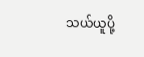သယ်ယူပို့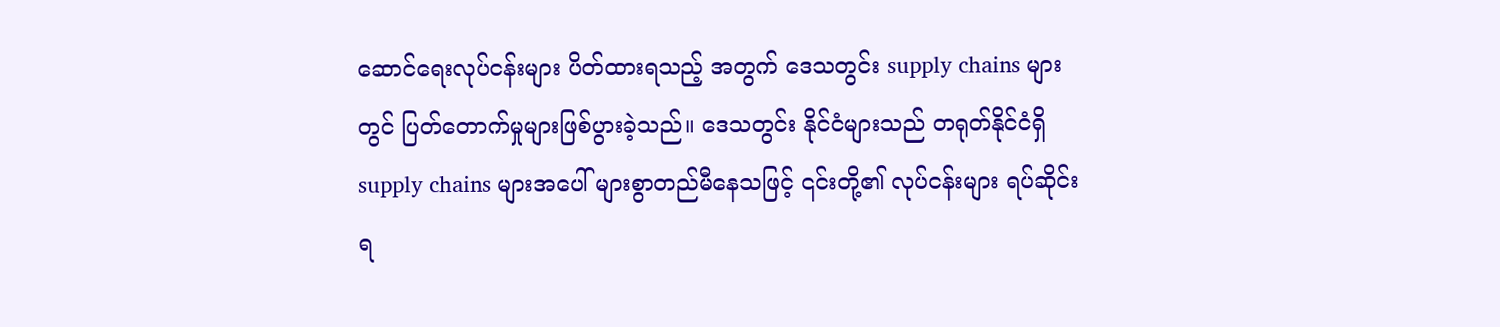ဆောင်ရေးလုပ်ငန်းများ ပိတ်ထားရသည့် အတွက် ဒေသတွင်း supply chains များတွင် ပြတ်တောက်မှုများဖြစ်ပွားခဲ့သည်။ ဒေသတွင်း နိုင်ငံများသည် တရုတ်နိုင်ငံရှိ supply chains များအပေါ် များစွာတည်မီနေသဖြင့် ၎င်းတို့၏ လုပ်ငန်းများ ရပ်ဆိုင်းရ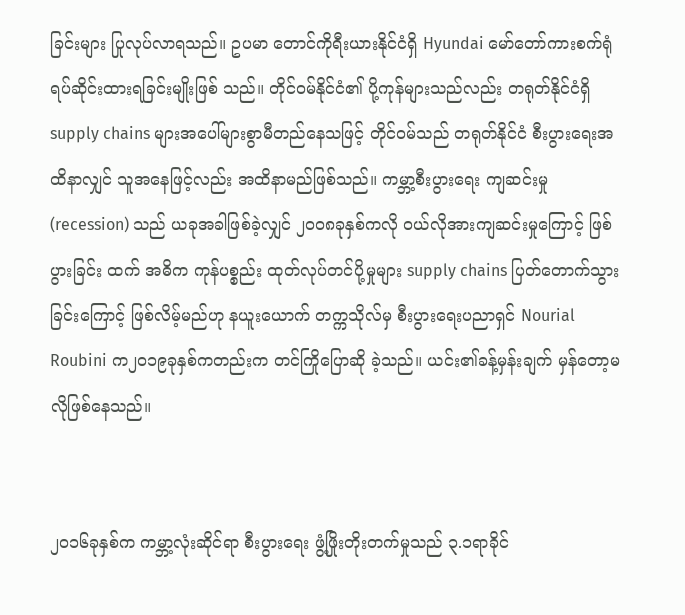ခြင်းများ ပြုလုပ်လာရသည်။ ဥပမာ တောင်ကိုရီးယားနိုင်ငံရှိ Hyundai မော်တော်ကားစက်ရုံ ရပ်ဆိုင်းထားရခြင်းမျိုးဖြစ် သည်။ တိုင်ဝမ်နိုင်ငံ၏ ပို့ကုန်များသည်လည်း တရုတ်နိုင်ငံရှိ supply chains များအပေါ်များစွာမီတည်နေသဖြင့် တိုင်ဝမ်သည် တရုတ်နိုင်ငံ စီးပွားရေးအထိနာလျှင် သူအနေဖြင့်လည်း အထိနာမည်ဖြစ်သည်။ ကမ္ဘာ့စီးပွားရေး ကျဆင်းမှု (recession) သည် ယခုအခါဖြစ်ခဲ့လျှင် ၂၀၀၈ခုနှစ်ကလို ဝယ်လိုအားကျဆင်းမှုကြောင့် ဖြစ်ပွားခြင်း ထက် အဓိက ကုန်ပစ္စည်း ထုတ်လုပ်တင်ပို့မှုများ supply chains ပြတ်တောက်သွားခြင်းကြောင့် ဖြစ်လိမ့်မည်ဟု နယူးယောက် တက္ကသိုလ်မှ စီးပွားရေးပညာရှင် Nourial Roubini က၂၀၁၉ခုနှစ်ကတည်းက တင်ကြိုပြောဆို ခဲ့သည်။ ယင်း၏ခန့်မှန်းချက် မှန်တော့မလိုဖြစ်နေသည်။


၂၀၁၆ခုနှစ်က ကမ္ဘာ့လုံးဆိုင်ရာ စီးပွားရေး ဖွံ့ဖြိုးတိုးတက်မှုသည် ၃.၁ရာခိုင်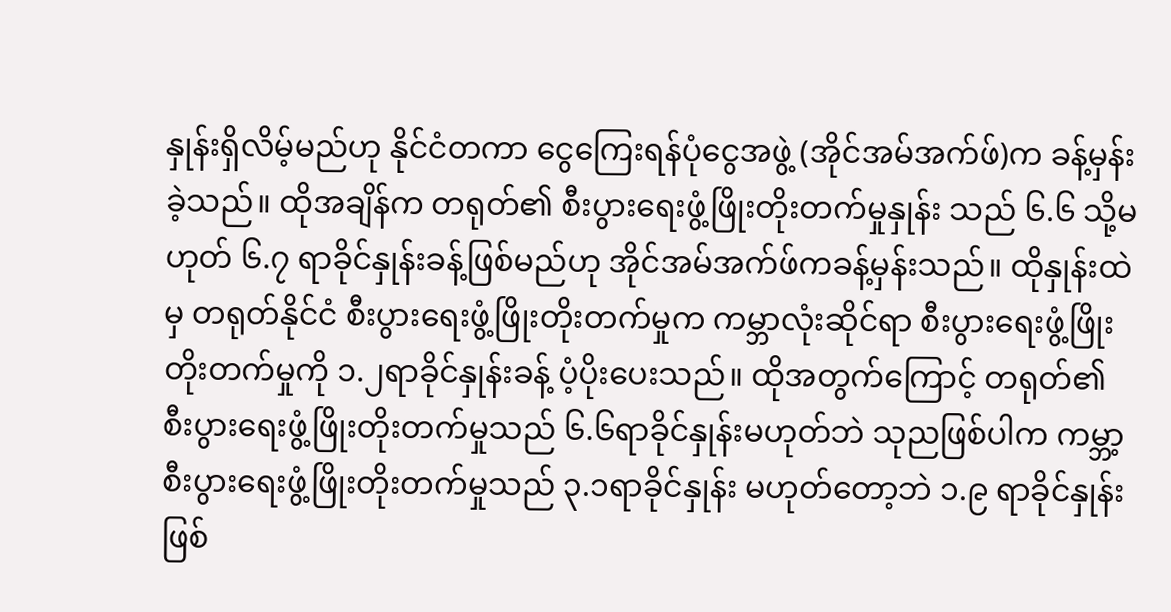နှုန်းရှိလိမ့်မည်ဟု နိုင်ငံတကာ ငွေကြေးရန်ပုံငွေအဖွဲ့ (အိုင်အမ်အက်ဖ်)က ခန့်မှန်းခဲ့သည်။ ထိုအချိန်က တရုတ်၏ စီးပွားရေးဖွံ့ဖြိုးတိုးတက်မှုနှုန်း သည် ၆.၆ သို့မဟုတ် ၆.၇ ရာခိုင်နှုန်းခန့်ဖြစ်မည်ဟု အိုင်အမ်အက်ဖ်ကခန့်မှန်းသည်။ ထိုနှုန်းထဲမှ တရုတ်နိုင်ငံ စီးပွားရေးဖွံ့ဖြိုးတိုးတက်မှုက ကမ္ဘာလုံးဆိုင်ရာ စီးပွားရေးဖွံ့ဖြိုးတိုးတက်မှုကို ၁.၂ရာခိုင်နှုန်းခန့် ပံ့ပိုးပေးသည်။ ထိုအတွက်ကြောင့် တရုတ်၏ စီးပွားရေးဖွံ့ဖြိုးတိုးတက်မှုသည် ၆.၆ရာခိုင်နှုန်းမဟုတ်ဘဲ သုညဖြစ်ပါက ကမ္ဘာ့ စီးပွားရေးဖွံ့ဖြိုးတိုးတက်မှုသည် ၃.၁ရာခိုင်နှုန်း မဟုတ်တော့ဘဲ ၁.၉ ရာခိုင်နှုန်းဖြစ်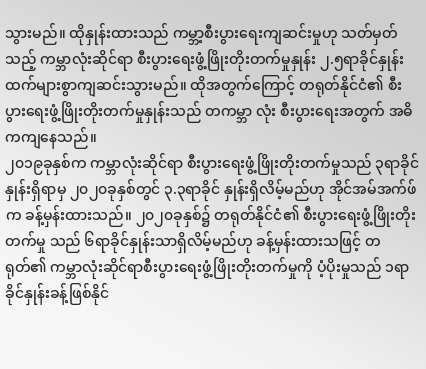သွားမည်။ ထိုနှုန်းထားသည် ကမ္ဘာ့စီးပွားရေးကျဆင်းမှုဟု သတ်မှတ်သည့် ကမ္ဘာလုံးဆိုင်ရာ စီးပွားရေးဖွံ့ဖြိုးတိုးတက်မှုနှုန်း ၂.၅ရာခိုင်နှုန်း ထက်များစွာကျဆင်းသွားမည်။ ထိုအတွက်ကြောင့် တရုတ်နိုင်ငံ၏ စီးပွားရေးဖွံ့ဖြိုးတိုးတက်မှုနှုန်းသည် တကမ္ဘာ လုံး စီးပွားရေးအတွက် အဓိကကျနေသည်။
၂၀၁၉ခုနှစ်က ကမ္ဘာလုံးဆိုင်ရာ စီးပွားရေးဖွံ့ဖြိုးတိုးတက်မှုသည် ၃ရာခိုင်နှုန်းရှိရာမှ ၂၀၂၀ခုနှစ်တွင် ၃.၃ရာခိုင် နှုန်းရှိလိမ့်မည်ဟု အိုင်အမ်အက်ဖ်က ခန့်မှန်းထားသည်။ ၂၀၂၀ခုနှစ်၌ တရုတ်နိုင်ငံ၏ စီးပွားရေးဖွံ့ဖြိုးတိုးတက်မှု သည် ၆ရာခိုင်နှုန်းသာရှိလိမ့်မည်ဟု ခန့်မှန်းထားသဖြင့် တရုတ်၏ ကမ္ဘာလုံးဆိုင်ရာစီးပွားရေးဖွံ့ဖြိုးတိုးတက်မှုကို ပံ့ပိုးမှုသည် ၁ရာခိုင်နှုန်းခန့်ဖြစ်နိုင်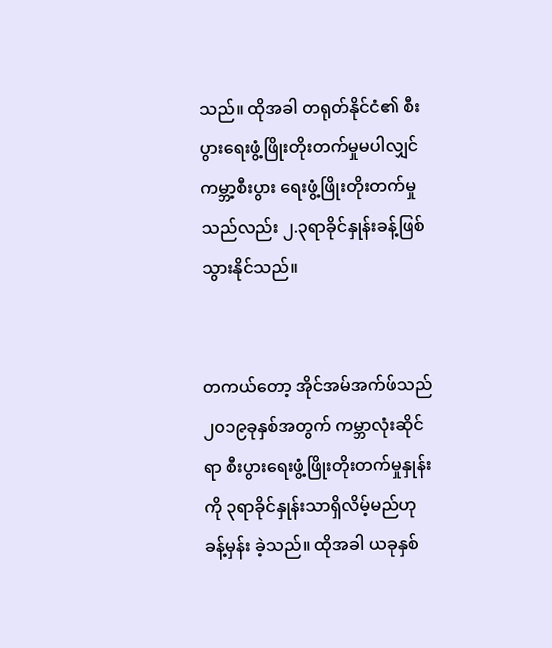သည်။ ထိုအခါ တရုတ်နိုင်ငံ၏ စီးပွားရေးဖွံ့ဖြိုးတိုးတက်မှုမပါလျှင် ကမ္ဘာ့စီးပွား ရေးဖွံ့ဖြိုးတိုးတက်မှုသည်လည်း ၂.၃ရာခိုင်နှုန်းခန့်ဖြစ်သွားနိုင်သည်။


တကယ်တော့ အိုင်အမ်အက်ဖ်သည် ၂၀၁၉ခုနှစ်အတွက် ကမ္ဘာလုံးဆိုင်ရာ စီးပွားရေးဖွံ့ဖြိုးတိုးတက်မှုနှုန်းကို ၃ရာခိုင်နှုန်းသာရှိလိမ့်မည်ဟု ခန့်မှန်း ခဲ့သည်။ ထိုအခါ ယခုနှစ်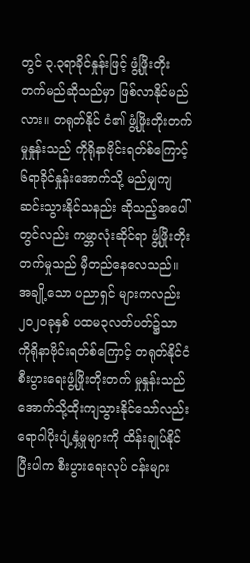တွင် ၃.၃ရာခိုင်နှုန်းဖြင့် ဖွံ့ဖြိုးတိုးတက်မည်ဆိုသည်မှာ ဖြစ်လာနိုင်မည်လား။ တရုတ်နိုင် ငံ၏ ဖွံ့ဖြိုးတိုးတက်မှုနှုန်းသည် ကိုရိုနာဗိုင်းရတ်စ်ကြောင့် ၆ရာခိုင်နှုန်းအောက်သို့ မည်မျှကျဆင်းသွားနိုင်သနည်း ဆိုသည့်အပေါ်တွင်လည်း ကမ္ဘာလုံးဆိုင်ရာ ဖွံ့ဖြိုးတိုးတက်မှုသည် မှီတည်နေလေသည်။ အချို့သော ပညာရှင် များကလည်း ၂၀၂၀ခုနှစ် ပထမ၃လတ်ပတ်၌သာ ကိုရိုနာဗိုင်းရတ်စ်ကြောင့် တရုတ်နိုင်ငံ စီးပွားရေးဖွံ့ဖြိုးတိုးတက် မှုနှုန်းသည် အောက်သို့ထိုးကျသွားနိုင်သော်လည်း ရောဂါပိုးပျံ့နှံ့မှုများကို ထိန်းချုပ်နိုင်ပြီးပါက စီးပွားရေးလုပ် ငန်းများ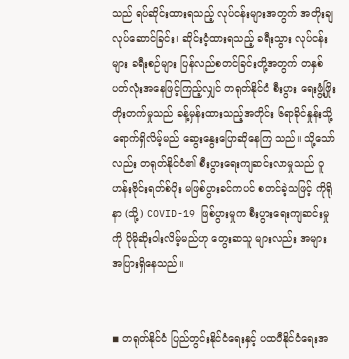သည် ရပ်ဆိုင်းထားရသည့် လုပ်ငန်းများအတွက် အတိုးချလုပ်ဆောင်ခြင်း၊ ဆိုင်းငံ့ထားရသည့် ခရီးသွား လုပ်ငန်းများ ခရီးစဉ်များ ပြန်လည်စတင်ခြင်းတို့အတွက် တနှစ်ပတ်လုံးအနေဖြင့်ကြည့်လျှင် တရုတ်နိုင်ငံ စီးပွား ရေးဖွံ့ဖြိုးတိုးတက်မှုသည် ခန့်မှန်းထားသည့်အတိုင်း ၆ရာခိုင်နှုန်းသို့ရောက်ရှိလိမ့်မည် ဆွေးနွေးပြောဆိုနေကြ သည်။ သို့သော်လည်း တရုတ်နိုင်ငံ၏ စီးပွားရေးကျဆင်းလာမှုသည် ဝူဟန်းဗိုင်းရတ်စ်ပိုး မဖြစ်ပွားခင်ကပင် စတင်ခဲ့သဖြင့် ကိုရိုနာ (သို့) COVID-19 ဖြစ်ပွားမှုက စီးပွားရေးကျဆင်းမှုကို ပိုမိုဆိုးဝါးလိမ့်မည်ဟု တွေးဆသူ များလည်း အများအပြားရှိနေသည်။


◾ တရုတ်နိုင်ငံ ပြည်တွင်းနိုင်ငံရေးနှင့် ပထဝီနိုင်ငံရေးအ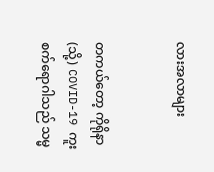လားအလာများ


တကယ်တော့ ကိုရိုနာ (သို့) COVID-19 ကူးစက်ရောဂါသည် သမ္မ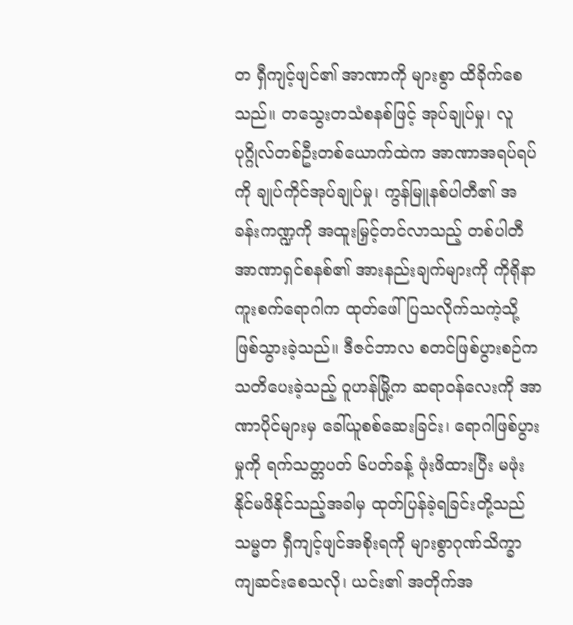တ ရှီကျင့်ဖျင်၏ အာဏာကို များစွာ ထိခိုက်စေသည်။ တသွေးတသံစနစ်ဖြင့် အုပ်ချုပ်မှု၊ လူပုဂ္ဂိုလ်တစ်ဦးတစ်ယောက်ထဲက အာဏာအရပ်ရပ်ကို ချုပ်ကိုင်အုပ်ချုပ်မှု၊ ကွန်မြူနစ်ပါတီ၏ အခန်းကဏ္ဍကို အထူးမြှင့်တင်လာသည့် တစ်ပါတီ အာဏာရှင်စနစ်၏ အားနည်းချက်များကို ကိုရိုနာကူးစက်ရောဂါက ထုတ်ဖေါ်ပြသလိုက်သကဲ့သို့ဖြစ်သွားခဲ့သည်။ ဒီဇင်ဘာလ စတင်ဖြစ်ပွားစဉ်က သတိပေးခဲ့သည့် ဝူဟန်မြို့က ဆရာဝန်လေးကို အာဏာပိုင်များမှ ခေါ်ယူစစ်ဆေးခြင်း၊ ရောဂါဖြစ်ပွားမှုကို ရက်သတ္တပတ် ၆ပတ်ခန့် ဖုံးဖိထားပြီး မဖုံးနိုင်မဖိနိုင်သည့်အခါမှ ထုတ်ပြန်ခဲ့ရခြင်းတို့သည် သမ္မတ ရှီကျင့်ဖျင်အစိုးရကို များစွာဂုဏ်သိက္ခာ ကျဆင်းစေသလို၊ ယင်း၏ အတိုက်အ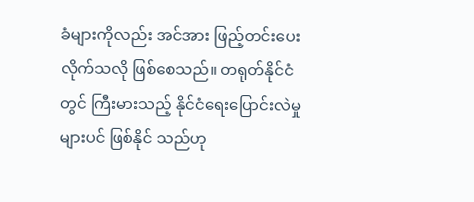ခံများကိုလည်း အင်အား ဖြည့်တင်းပေးလိုက်သလို ဖြစ်စေသည်။ တရုတ်နိုင်ငံတွင် ကြီးမားသည့် နိုင်ငံရေးပြောင်းလဲမှုများပင် ဖြစ်နိုင် သည်ဟု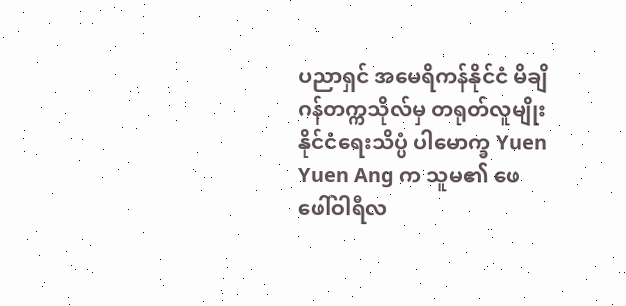ပညာရှင် အမေရိကန်နိုင်ငံ မိချိဂန်တက္ကသိုလ်မှ တရုတ်လူမျိုး နိုင်ငံရေးသိပ္ပံ ပါမောက္ခ Yuen Yuen Ang က သူမ၏ ဖေဖေါ်ဝါရီလ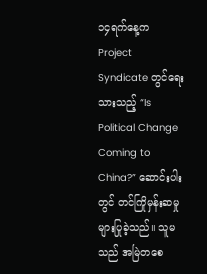၁၄ရက်နေ့က Project Syndicate တွင်ရေးသားသည့် “Is Political Change Coming to China?” ဆောင်းပါးတွင် တင်ကြိုမှန်းဆမှုများပြုခဲ့သည်။ သူမသည် အမြဲတစေ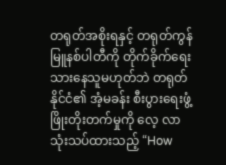တရုတ်အစိုးရနှင့် တရုတ်ကွန် မြူနစ်ပါတီကို တိုက်ခိုက်ရေးသားနေသူမဟုတ်ဘဲ တရုတ်နိုင်ငံ၏ အံ့မခန်း စီးပွားရေးဖွံ့ဖြိုးတိုးတက်မှုကို လေ့ လာသုံးသပ်ထားသည့် “How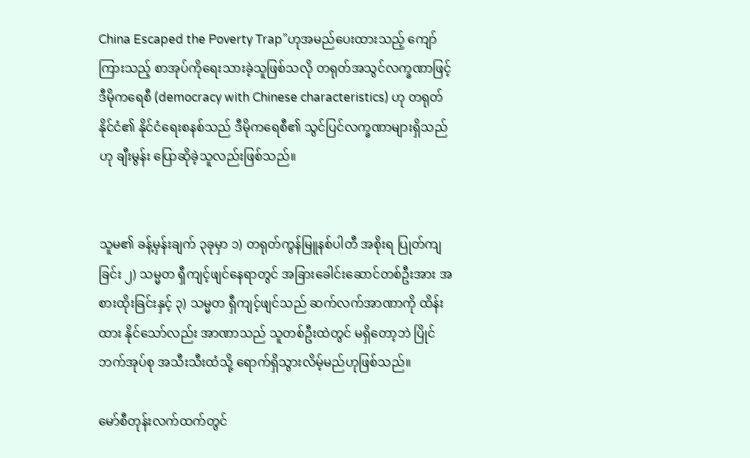China Escaped the Poverty Trap”ဟုအမည်ပေးထားသည့် ကျော်ကြားသည့် စာအုပ်ကိုရေးသားခဲ့သူဖြစ်သလို တရုတ်အသွင်လက္ခဏာဖြင့် ဒီမိုကရေစီ (democracy with Chinese characteristics) ဟု တရုတ်နိုင်ငံ၏ နိုင်ငံရေးစနစ်သည် ဒီမိုကရေစီ၏ သွင်ပြင်လက္ခဏာများရှိသည်ဟု ချီးမွန်း ပြောဆိုခဲ့သူလည်းဖြစ်သည်။


သူမ၏ ခန့်မှန်းချက် ၃ခုမှာ ၁) တရုတ်ကွန်မြူနစ်ပါတီ အစိုးရ ပြုတ်ကျခြင်း ၂) သမ္မတ ရှီကျင့်ဖျင်နေရာတွင် အခြားခေါင်းဆောင်တစ်ဦးအား အစားထိုးခြင်းနှင့် ၃) သမ္မတ ရှီကျင့်ဖျင်သည် ဆက်လက်အာဏာကို ထိန်းထား နိုင်သော်လည်း အာဏာသည် သူတစ်ဦးထဲတွင် မရှိတော့ဘဲ ပြိုင်ဘက်အုပ်စု အသီးသီးထံသို့ ရောက်ရှိသွားလိမ့်မည်ဟုဖြစ်သည်။

မော်စီတုန်းလက်ထက်တွင်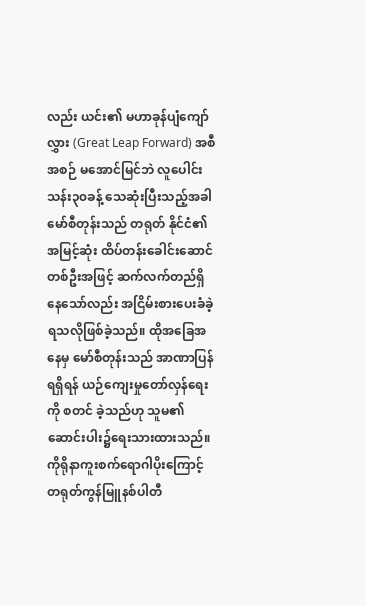လည်း ယင်း၏ မဟာခုန်ပျံကျော်လွှား (Great Leap Forward) အစီအစဉ် မအောင်မြင်ဘဲ လူပေါင်းသန်း၃၀ခန့် သေဆုံးပြီးသည့်အခါ မော်စီတုန်းသည် တရုတ် နိုင်ငံ၏ အမြင့်ဆုံး ထိပ်တန်းခေါင်းဆောင် တစ်ဦးအဖြင့် ဆက်လက်တည်ရှိနေသော်လည်း အငြိမ်းစားပေးခံခဲ့ ရသလိုဖြစ်ခဲ့သည်။ ထိုအခြေအနေမှ မော်စီတုန်းသည် အာဏာပြန်ရရှိရန် ယဉ်ကျေးမှုတော်လှန်ရေးကို စတင် ခဲ့သည်ဟု သူမ၏ ဆောင်းပါး၌ရေးသားထားသည်။ကိုရိုနာကူးစက်ရောဂါပိုးကြောင့် တရုတ်ကွန်မြူနစ်ပါတီ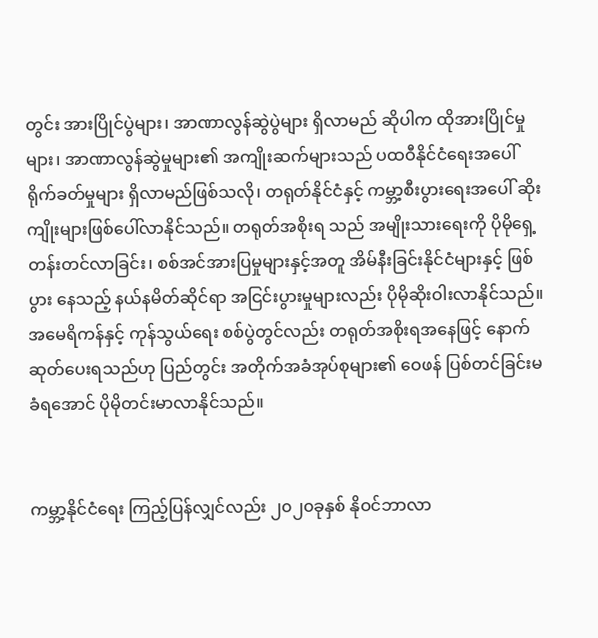တွင်း အားပြိုင်ပွဲများ၊ အာဏာလွန်ဆွဲပွဲများ ရှိလာမည် ဆိုပါက ထိုအားပြိုင်မှုများ၊ အာဏာလွန်ဆွဲမှုများ၏ အကျိုးဆက်များသည် ပထဝီနိုင်ငံရေးအပေါ် ရိုက်ခတ်မှုများ ရှိလာမည်ဖြစ်သလို၊ တရုတ်နိုင်ငံနှင့် ကမ္ဘာ့စီးပွားရေးအပေါ် ဆိုးကျိုးများဖြစ်ပေါ်လာနိုင်သည်။ တရုတ်အစိုးရ သည် အမျိုးသားရေးကို ပိုမိုရှေ့တန်းတင်လာခြင်း၊ စစ်အင်အားပြမှုများနှင့်အတူ အိမ်နီးခြင်းနိုင်ငံများနှင့် ဖြစ်ပွား နေသည့် နယ်နမိတ်ဆိုင်ရာ အငြင်းပွားမှုများလည်း ပိုမိုဆိုးဝါးလာနိုင်သည်။ အမေရိကန်နှင့် ကုန်သွယ်ရေး စစ်ပွဲတွင်လည်း တရုတ်အစိုးရအနေဖြင့် နောက်ဆုတ်ပေးရသည်ဟု ပြည်တွင်း အတိုက်အခံအုပ်စုများ၏ ဝေဖန် ပြစ်တင်ခြင်းမခံရအောင် ပိုမိုတင်းမာလာနိုင်သည်။


ကမ္ဘာ့နိုင်ငံရေး ကြည့်ပြန်လျှင်လည်း ၂၀၂၀ခုနှစ် နိုဝင်ဘာလာ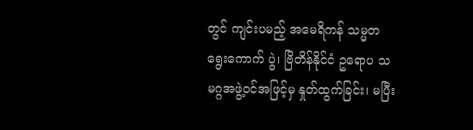တွင် ကျင်းပမည့် အမေရိကန် သမ္မတ ရွေးကောက် ပွဲ၊ ဗြိတိန်နိုင်ငံ ဥရောပ သမဂ္ဂအဖွဲ့ဝင်အဖြင့်မှ နှုတ်ထွက်ခြင်း၊ မပြီး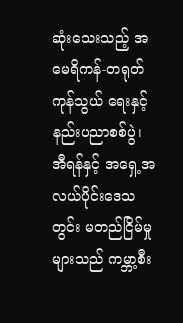ဆုံးသေးသည့် အမေရိကန်-တရုတ် ကုန်သွယ် ရေးနှင့် နည်းပညာစစ်ပွဲ၊ အီရန်နှင့် အရှေ့အလယ်ပိုင်းဒေသတွင်း မတည်ငြိမ်မှုများသည် ကမ္ဘာ့စီး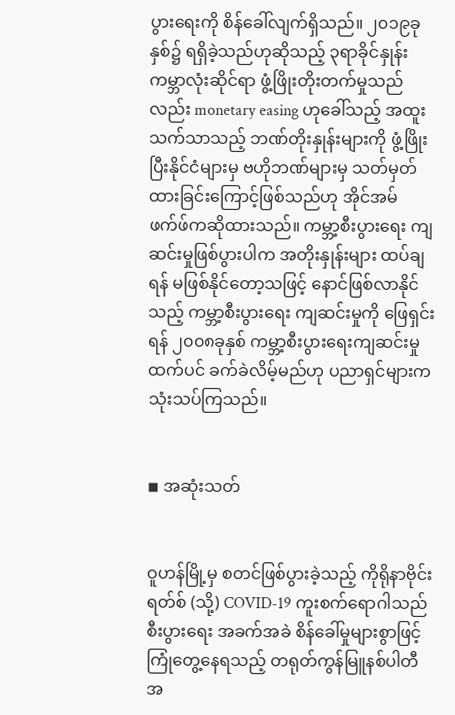ပွားရေးကို စိန်ခေါ်လျက်ရှိသည်။ ၂၀၁၉ခုနှစ်၌ ရရှိခဲ့သည်ဟုဆိုသည့် ၃ရာခိုင်နှုန်း ကမ္ဘာလုံးဆိုင်ရာ ဖွံ့ဖြိုးတိုးတက်မှုသည် လည်း monetary easing ဟုခေါ်သည့် အထူးသက်သာသည့် ဘဏ်တိုးနှုန်းများကို ဖွံ့ဖြိုးပြီးနိုင်ငံများမှ ဗဟိုဘဏ်များမှ သတ်မှတ်ထားခြင်းကြောင့်ဖြစ်သည်ဟု အိုင်အမ်ဖက်ဖ်ကဆိုထားသည်။ ကမ္ဘာ့စီးပွားရေး ကျဆင်းမှုဖြစ်ပွားပါက အတိုးနှုန်းများ ထပ်ချရန် မဖြစ်နိုင်တော့သဖြင့် နောင်ဖြစ်လာနိုင်သည့် ကမ္ဘာ့စီးပွားရေး ကျဆင်းမှုကို ဖြေရှင်းရန် ၂၀၀၈ခုနှစ် ကမ္ဘာ့စီးပွားရေးကျဆင်းမှုထက်ပင် ခက်ခဲလိမ့်မည်ဟု ပညာရှင်များက သုံးသပ်ကြသည်။


◾ အဆုံးသတ်


ဝူဟန်မြို့မှ စတင်ဖြစ်ပွားခဲ့သည့် ကိုရိုနာဗိုင်းရတ်စ် (သို့) COVID-19 ကူးစက်ရောဂါသည် စီးပွားရေး အခက်အခဲ စိန်ခေါ်မှုများစွာဖြင့် ကြုံတွေ့နေရသည့် တရုတ်ကွန်မြူနစ်ပါတီအ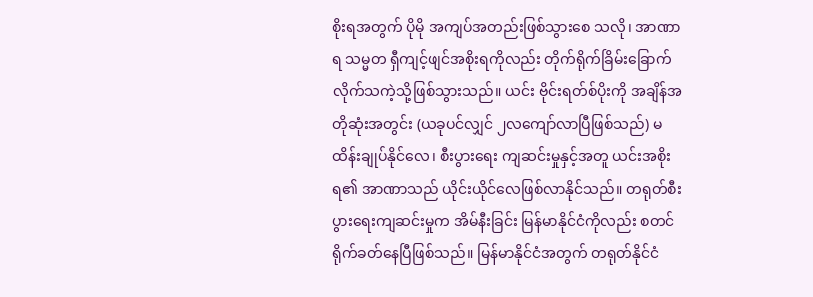စိုးရအတွက် ပိုမို အကျပ်အတည်းဖြစ်သွားစေ သလို၊ အာဏာရ သမ္မတ ရှီကျင့်ဖျင်အစိုးရကိုလည်း တိုက်ရိုက်ခြိမ်းခြောက်လိုက်သကဲ့သို့ဖြစ်သွားသည်။ ယင်း ဗိုင်းရတ်စ်ပိုးကို အချိန်အတိုဆုံးအတွင်း (ယခုပင်လျှင် ၂လကျော်လာပြီဖြစ်သည်) မထိန်းချုပ်နိုင်လေ၊ စီးပွားရေး ကျဆင်းမှုနှင့်အတူ ယင်းအစိုးရ၏ အာဏာသည် ယိုင်းယိုင်လေဖြစ်လာနိုင်သည်။ တရုတ်စီးပွားရေးကျဆင်းမှုက အိမ်နီးခြင်း မြန်မာနိုင်ငံကိုလည်း စတင်ရိုက်ခတ်နေပြီဖြစ်သည်။ မြန်မာနိုင်ငံအတွက် တရုတ်နိုင်ငံ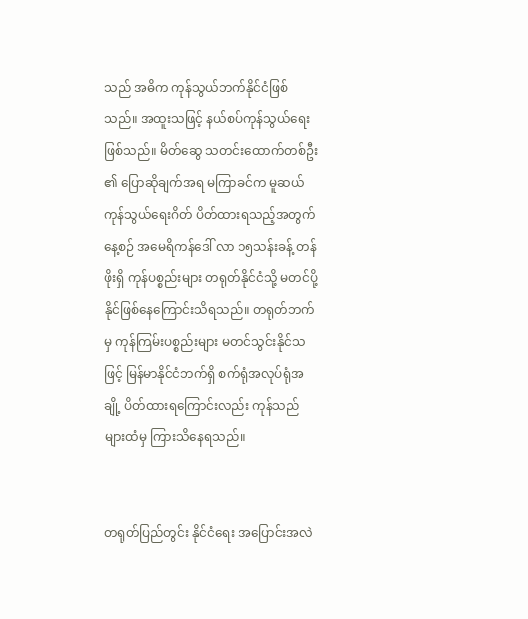သည် အဓိက ကုန်သွယ်ဘက်နိုင်ငံဖြစ်သည်။ အထူးသဖြင့် နယ်စပ်ကုန်သွယ်ရေးဖြစ်သည်။ မိတ်ဆွေ သတင်းထောက်တစ်ဦး ၏ ပြောဆိုချက်အရ မကြာခင်က မူဆယ်ကုန်သွယ်ရေးဂိတ် ပိတ်ထားရသည့်အတွက် နေ့စဉ် အမေရိကန်ဒေါ် လာ ၁၅သန်းခန့် တန်ဖိုးရှိ ကုန်ပစ္စည်းများ တရုတ်နိုင်ငံသို့ မတင်ပို့နိုင်ဖြစ်နေကြောင်းသိရသည်။ တရုတ်ဘက်မှ ကုန်ကြမ်းပစ္စည်းများ မတင်သွင်းနိုင်သဖြင့် မြန်မာနိုင်ငံဘက်ရှိ စက်ရုံအလုပ်ရုံအချို့ ပိတ်ထားရကြောင်းလည်း ကုန်သည်များထံမှ ကြားသိနေရသည်။


တရုတ်ပြည်တွင်း နိုင်ငံရေး အပြောင်းအလဲ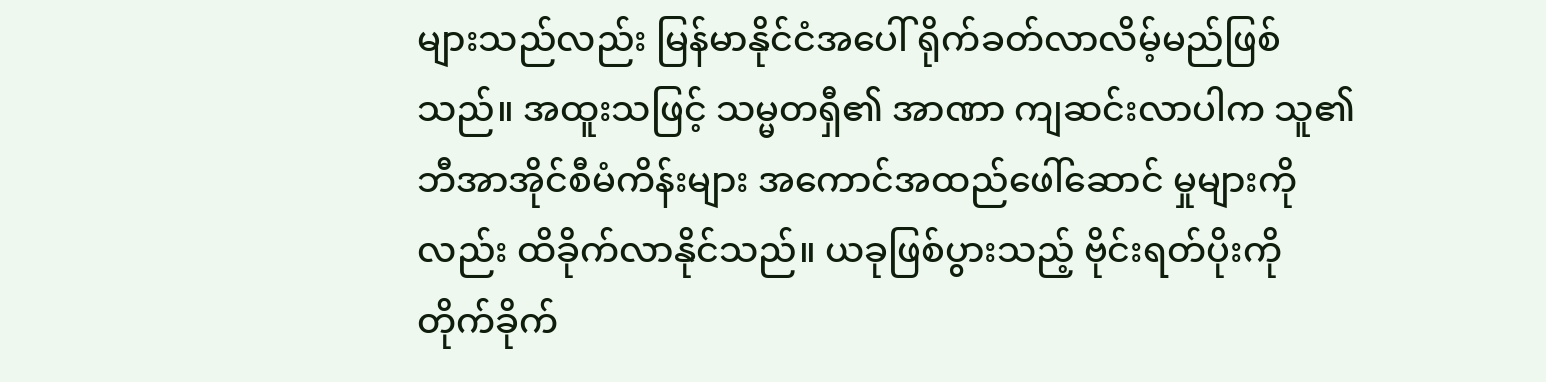များသည်လည်း မြန်မာနိုင်ငံအပေါ် ရိုက်ခတ်လာလိမ့်မည်ဖြစ်သည်။ အထူးသဖြင့် သမ္မတရှီ၏ အာဏာ ကျဆင်းလာပါက သူ၏ ဘီအာအိုင်စီမံကိန်းများ အကောင်အထည်ဖေါ်ဆောင် မှုများကိုလည်း ထိခိုက်လာနိုင်သည်။ ယခုဖြစ်ပွားသည့် ဗိုင်းရတ်ပိုးကို တိုက်ခိုက်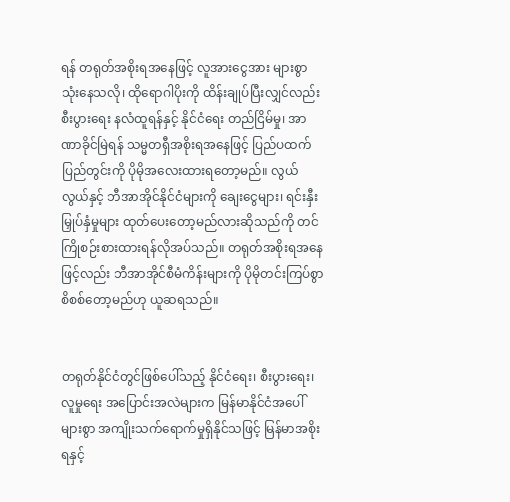ရန် တရုတ်အစိုးရအနေဖြင့် လူအားငွေအား များစွာသုံးနေသလို၊ ထိုရောဂါပိုးကို ထိန်းချုပ်ပြီးလျှင်လည်း စီးပွားရေး နလံထူရန်နှင့် နိုင်ငံရေး တည်ငြိမ်မှု၊ အာဏာခိုင်မြဲရန် သမ္မတရှီအစိုးရအနေဖြင့် ပြည်ပထက် ပြည်တွင်းကို ပိုမိုအလေးထားရတော့မည်။ လွယ်လွယ်နှင့် ဘီအာအိုင်နိုင်ငံများကို ချေးငွေများ၊ ရင်းနှီးမြှုပ်နှံမှုများ ထုတ်ပေးတော့မည်လားဆိုသည်ကို တင်ကြိုစဉ်းစားထားရန်လိုအပ်သည်။ တရုတ်အစိုးရအနေဖြင့်လည်း ဘီအာအိုင်စီမံကိန်းများကို ပိုမိုတင်းကြပ်စွာ စိစစ်တော့မည်ဟု ယူဆရသည်။


တရုတ်နိုင်ငံတွင်ဖြစ်ပေါ်သည့် နိုင်ငံရေး၊ စီးပွားရေး၊ လူမှုရေး အပြောင်းအလဲများက မြန်မာနိုင်ငံအပေါ် များစွာ အကျိုးသက်ရောက်မှုရှိနိုင်သဖြင့် မြန်မာအစိုးရနှင့်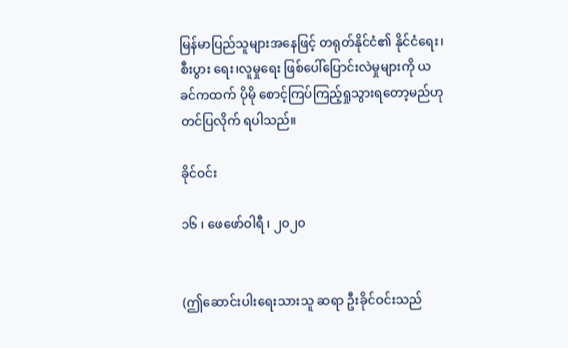မြန်မာပြည်သူများအနေဖြင့် တရုတ်နိုင်ငံ၏ နိုင်ငံရေး၊ စီးပွား ရေး၊လူမှုရေး ဖြစ်ပေါ်ပြောင်းလဲမှုများကို ယခင်ကထက် ပိုမို စောင့်ကြပ်ကြည့်ရှုသွားရတော့မည်ဟု တင်ပြလိုက် ရပါသည်။

ခိုင်ဝင်း

၁၆ ၊ ဖေဖော်ဝါရီ ၊ ၂၀၂၀


(ဤဆောင်းပါးရေးသားသူ ဆရာ ဦးခိုင်ဝင်းသည်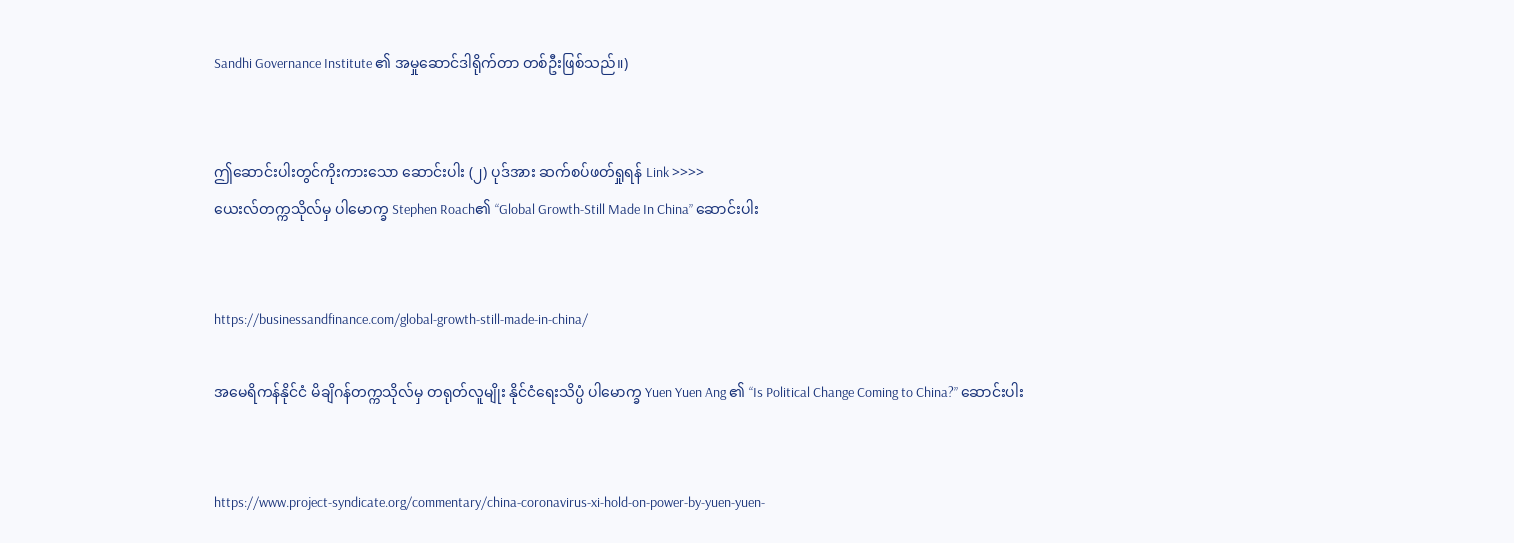Sandhi Governance Institute ၏ အမှုဆောင်ဒါရိုက်တာ တစ်ဦးဖြစ်သည်။)


ဤဆောင်းပါးတွင်ကိုးကားသော ဆောင်းပါး (၂) ပုဒ်အား ဆက်စပ်ဖတ်ရှုရန် Link >>>>
ယေးလ်တက္ကသိုလ်မှ ပါမောက္ခ Stephen Roach၏ “Global Growth-Still Made In China” ဆောင်းပါး


https://businessandfinance.com/global-growth-still-made-in-china/

အမေရိကန်နိုင်ငံ မိချိဂန်တက္ကသိုလ်မှ တရုတ်လူမျိုး နိုင်ငံရေးသိပ္ပံ ပါမောက္ခ Yuen Yuen Ang ၏ “Is Political Change Coming to China?” ဆောင်းပါး


https://www.project-syndicate.org/commentary/china-coronavirus-xi-hold-on-power-by-yuen-yuen-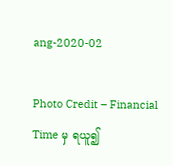ang-2020-02

Photo Credit – Financial Time မှ ရယူ၍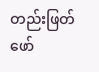တည်းဖြတ်ဖော်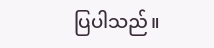ပြပါသည်။